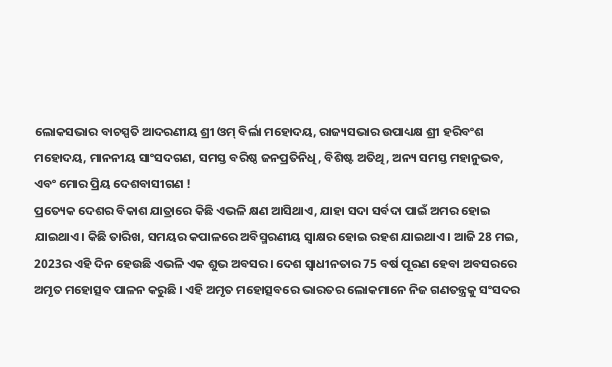ଲୋକସଭାର ବାଚସ୍ପତି ଆଦରଣୀୟ ଶ୍ରୀ ଓମ୍ ବିର୍ଲା ମହୋଦୟ, ରାଜ୍ୟସଭାର ଉପାଧ୍ୟକ୍ଷ ଶ୍ରୀ ହରିବଂଶ ମହୋଦୟ, ମାନନୀୟ ସାଂସଦଗଣ, ସମସ୍ତ ବରିଷ୍ଠ ଜନପ୍ରତିନିଧି, ବିଶିଷ୍ଟ ଅତିଥି, ଅନ୍ୟ ସମସ୍ତ ମହାନୁଭବ, ଏବଂ ମୋର ପ୍ରିୟ ଦେଶବାସୀଗଣ !
ପ୍ରତ୍ୟେକ ଦେଶର ବିକାଶ ଯାତ୍ରାରେ କିଛି ଏଭଳି କ୍ଷଣ ଆସିଥାଏ, ଯାହା ସଦା ସର୍ବଦା ପାଇଁ ଅମର ହୋଇ ଯାଇଥାଏ। କିଛି ତାରିଖ, ସମୟର କପାଳରେ ଅବିସ୍ମରଣୀୟ ସ୍ୱାକ୍ଷର ହୋଇ ରହଶ ଯାଇଥାଏ । ଆଜି 28 ମଇ, 2023ର ଏହି ଦିନ ହେଉଛି ଏଭଳି ଏକ ଶୁଭ ଅବସର। ଦେଶ ସ୍ୱାଧୀନତାର 75 ବର୍ଷ ପୂରଣ ହେବା ଅବସରରେ ଅମୃତ ମହୋତ୍ସବ ପାଳନ କରୁଛି । ଏହି ଅମୃତ ମହୋତ୍ସବରେ ଭାରତର ଲୋକମାନେ ନିଜ ଗଣତନ୍ତ୍ରକୁ ସଂସଦର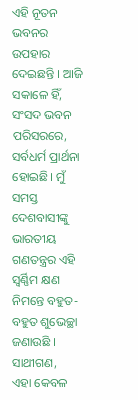ଏହି ନୂତନ ଭବନର ଉପହାର ଦେଇଛନ୍ତି । ଆଜି ସକାଳେ ହିଁ, ସଂସଦ ଭବନ ପରିସରରେ, ସର୍ବଧର୍ମ ପ୍ରାର୍ଥନା ହୋଇଛି। ମୁଁ ସମସ୍ତ ଦେଶବାସୀଙ୍କୁ ଭାରତୀୟ ଗଣତନ୍ତ୍ରର ଏହି ସ୍ୱର୍ଣ୍ଣିମ କ୍ଷଣ ନିମନ୍ତେ ବହୁତ- ବହୁତ ଶୁଭେଚ୍ଛା ଜଣାଉଛି ।
ସାଥୀଗଣ,
ଏହା କେବଳ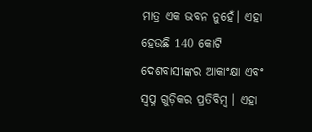ମାତ୍ର ଏକ ଭବନ ନୁହେଁ। ଏହା ହେଉଛି 140 କୋଟି ଦେଶବାସୀଙ୍କର ଆକାଂକ୍ଷା ଏବଂ ସ୍ୱପ୍ନ ଗୁଡ଼ିକର ପ୍ରତିବିମ୍ବ । ଏହା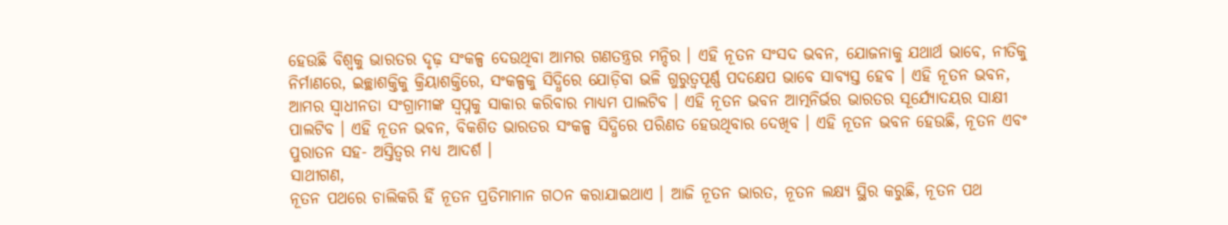ହେଉଛି ବିଶ୍ୱକୁ ଭାରତର ଦୃଢ଼ ସଂକଳ୍ପ ଦେଉଥିବା ଆମର ଗଣତନ୍ତ୍ରର ମନ୍ଦିର । ଏହି ନୂତନ ସଂସଦ ଭବନ, ଯୋଜନାକୁ ଯଥାର୍ଥ ଭାବେ, ନୀତିକୁ ନିର୍ମାଣରେ, ଇଚ୍ଛାଶକ୍ତିକୁ କ୍ରିୟାଶକ୍ତିରେ, ସଂକଳ୍ପକୁ ସିଦ୍ଧିରେ ଯୋଡ଼ିବା ଭଳି ଗୁରୁତ୍ୱପୂର୍ଣ୍ଣ ପଦକ୍ଷେପ ଭାବେ ସାବ୍ୟସ୍ତ ହେବ । ଏହି ନୂତନ ଭବନ, ଆମର ସ୍ୱାଧୀନତା ସଂଗ୍ରାମୀଙ୍କ ସ୍ୱପ୍ନକୁ ସାକାର କରିବାର ମାଧ୍ୟମ ପାଲଟିବ । ଏହି ନୂତନ ଭବନ ଆତ୍ମନିର୍ଭର ଭାରତର ସୂର୍ଯ୍ୟୋଦୟର ସାକ୍ଷୀ ପାଲଟିବ । ଏହି ନୂତନ ଭବନ, ବିକଶିତ ଭାରତର ସଂକଳ୍ପ ସିଦ୍ଧିରେ ପରିଣତ ହେଉଥିବାର ଦେଖିବ । ଏହି ନୂତନ ଭବନ ହେଉଛି, ନୂତନ ଏବଂ ପୁରାତନ ସହ- ଅସ୍ତିତ୍ୱର ମଧ୍ୟ ଆଦର୍ଶ ।
ସାଥୀଗଣ,
ନୂତନ ପଥରେ ଚାଲିକରି ହିଁ ନୂତନ ପ୍ରତିମାମାନ ଗଠନ କରାଯାଇଥାଏ । ଆଜି ନୂତନ ଭାରତ, ନୂତନ ଲକ୍ଷ୍ୟ ସ୍ଥିର କରୁଛି, ନୂତନ ପଥ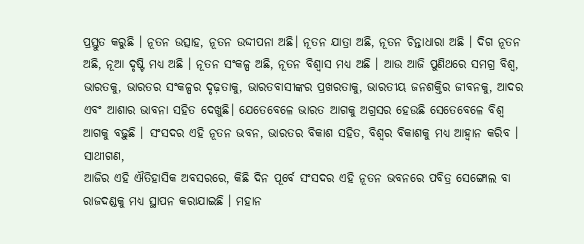ପ୍ରସ୍ତୁତ କରୁଛି । ନୂତନ ଉତ୍ସାହ, ନୂତନ ଉଦ୍ଦୀପନା ଅଛି। ନୂତନ ଯାତ୍ରା ଅଛି, ନୂତନ ଚିନ୍ତାଧାରା ଅଛି । ଦିଗ ନୂତନ ଅଛି, ନୂଆ ଦୃଷ୍ଟି ମଧ୍ୟ ଅଛି । ନୂତନ ସଂକଳ୍ପ ଅଛି, ନୂତନ ବିଶ୍ୱାସ ମଧ୍ୟ ଅଛି । ଆଉ ଆଜି ପୁଣିଥରେ ସମଗ୍ର ବିଶ୍ୱ, ଭାରତକୁ, ଭାରତର ସଂକଳ୍ପର ଦୃଢ଼ତାକୁ, ଭାରତବାସୀଙ୍କର ପ୍ରଖରତାକୁ, ଭାରତୀୟ ଜନଶକ୍ତିର ଜୀବନକୁ, ଆଦର ଏବଂ ଆଶାର ଭାବନା ସହିତ ଦେଖୁଛି। ଯେତେବେଳେ ଭାରତ ଆଗକୁ ଅଗ୍ରସର ହେଉଛି ସେତେବେଳେ ବିଶ୍ୱ ଆଗକୁ ବଢ଼ୁଛି । ସଂସଦର ଏହି ନୂତନ ଭବନ, ଭାରତର ବିକାଶ ସହିତ, ବିଶ୍ୱର ବିକାଶକୁ ମଧ୍ୟ ଆହ୍ୱାନ କରିବ ।
ସାଥୀଗଣ,
ଆଜିର ଏହି ଐତିହାସିକ ଅବସରରେ, କିଛି ଦିନ ପୂର୍ବେ ସଂସଦର ଏହି ନୂତନ ଭବନରେ ପବିତ୍ର ସେଙ୍ଗୋଲ ବା ରାଜଦଣ୍ଡକୁ ମଧ୍ୟ ସ୍ଥାପନ କରାଯାଇଛି । ମହାନ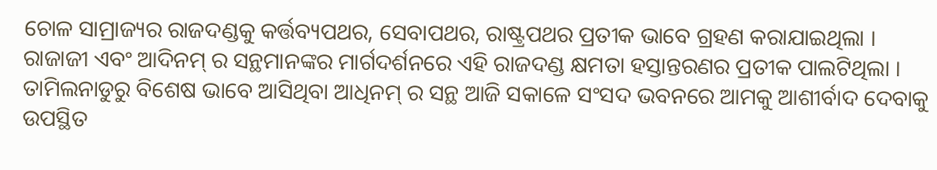ଚୋଳ ସାମ୍ରାଜ୍ୟର ରାଜଦଣ୍ଡକୁ କର୍ତ୍ତବ୍ୟପଥର, ସେବାପଥର, ରାଷ୍ଟ୍ରପଥର ପ୍ରତୀକ ଭାବେ ଗ୍ରହଣ କରାଯାଇଥିଲା । ରାଜାଜୀ ଏବଂ ଆଦିନମ୍ ର ସନ୍ଥମାନଙ୍କର ମାର୍ଗଦର୍ଶନରେ ଏହି ରାଜଦଣ୍ଡ କ୍ଷମତା ହସ୍ତାନ୍ତରଣର ପ୍ରତୀକ ପାଲଟିଥିଲା । ତାମିଲନାଡୁରୁ ବିଶେଷ ଭାବେ ଆସିଥିବା ଆଧିନମ୍ ର ସନ୍ଥ ଆଜି ସକାଳେ ସଂସଦ ଭବନରେ ଆମକୁ ଆଶୀର୍ବାଦ ଦେବାକୁ ଉପସ୍ଥିତ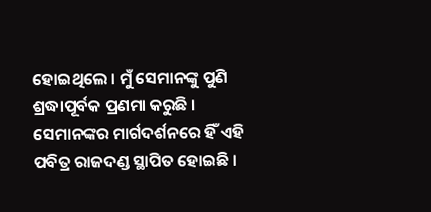ହୋଇଥିଲେ । ମୁଁ ସେମାନଙ୍କୁ ପୁଣି ଶ୍ରଦ୍ଧାପୂର୍ବକ ପ୍ରଣମା କରୁଛି । ସେମାନଙ୍କର ମାର୍ଗଦର୍ଶନରେ ହିଁ ଏହି ପବିତ୍ର ରାଜଦଣ୍ଡ ସ୍ଥାପିତ ହୋଇଛି ।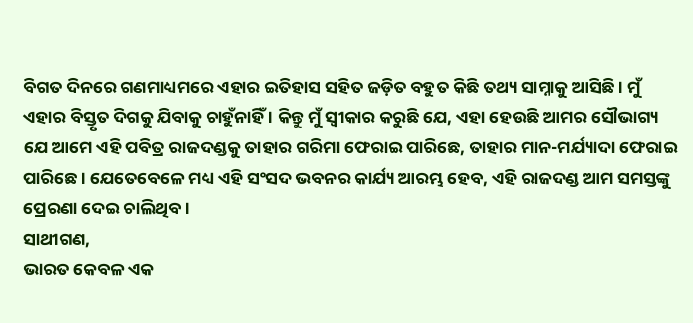ବିଗତ ଦିନରେ ଗଣମାଧ୍ୟମରେ ଏହାର ଇତିହାସ ସହିତ ଜଡ଼ିତ ବହୁତ କିଛି ତଥ୍ୟ ସାମ୍ନାକୁ ଆସିଛି । ମୁଁ ଏହାର ବିସ୍ତୃତ ଦିଗକୁ ଯିବାକୁ ଚାହୁଁନାହିଁ । କିନ୍ତୁ ମୁଁ ସ୍ୱୀକାର କରୁଛି ଯେ, ଏହା ହେଉଛି ଆମର ସୌଭାଗ୍ୟ ଯେ ଆମେ ଏହି ପବିତ୍ର ରାଜଦଣ୍ଡକୁ ତାହାର ଗରିମା ଫେରାଇ ପାରିଛେ, ତାହାର ମାନ-ମର୍ଯ୍ୟାଦା ଫେରାଇ ପାରିଛେ । ଯେତେବେଳେ ମଧ୍ୟ ଏହି ସଂସଦ ଭବନର କାର୍ଯ୍ୟ ଆରମ୍ଭ ହେବ, ଏହି ରାଜଦଣ୍ଡ ଆମ ସମସ୍ତଙ୍କୁ ପ୍ରେରଣା ଦେଇ ଚାଲିଥିବ।
ସାଥୀଗଣ,
ଭାରତ କେବଳ ଏକ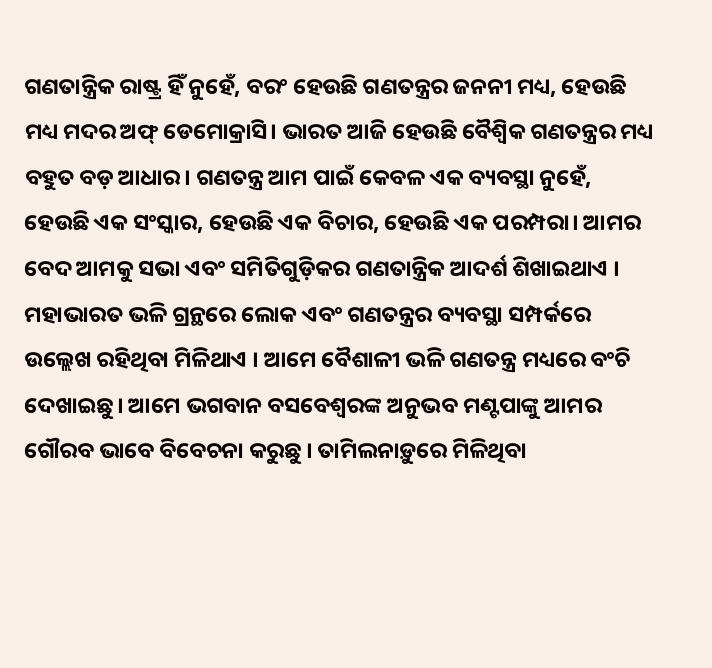ଗଣତାନ୍ତ୍ରିକ ରାଷ୍ଟ୍ର ହିଁ ନୁହେଁ, ବରଂ ହେଉଛି ଗଣତନ୍ତ୍ରର ଜନନୀ ମଧ୍ୟ, ହେଉଛି ମଧ୍ୟ ମଦର ଅଫ୍ ଡେମୋକ୍ରାସି। ଭାରତ ଆଜି ହେଉଛି ବୈଶ୍ୱିକ ଗଣତନ୍ତ୍ରର ମଧ୍ୟ ବହୁତ ବଡ଼ ଆଧାର। ଗଣତନ୍ତ୍ର ଆମ ପାଇଁ କେବଳ ଏକ ବ୍ୟବସ୍ଥା ନୁହେଁ, ହେଉଛି ଏକ ସଂସ୍କାର, ହେଉଛି ଏକ ବିଚାର, ହେଉଛି ଏକ ପରମ୍ପରା। ଆମର ବେଦ ଆମକୁ ସଭା ଏବଂ ସମିତିଗୁଡ଼ିକର ଗଣତାନ୍ତ୍ରିକ ଆଦର୍ଶ ଶିଖାଇଥାଏ । ମହାଭାରତ ଭଳି ଗ୍ରନ୍ଥରେ ଲୋକ ଏବଂ ଗଣତନ୍ତ୍ରର ବ୍ୟବସ୍ଥା ସମ୍ପର୍କରେ ଉଲ୍ଲେଖ ରହିଥିବା ମିଳିଥାଏ । ଆମେ ବୈଶାଳୀ ଭଳି ଗଣତନ୍ତ୍ର ମଧ୍ୟରେ ବଂଚି ଦେଖାଇଛୁ। ଆମେ ଭଗବାନ ବସବେଶ୍ୱରଙ୍କ ଅନୁଭବ ମଣ୍ଟପାଙ୍କୁ ଆମର ଗୌରବ ଭାବେ ବିବେଚନା କରୁଛୁ । ତାମିଲନାଡ଼ୁରେ ମିଳିଥିବା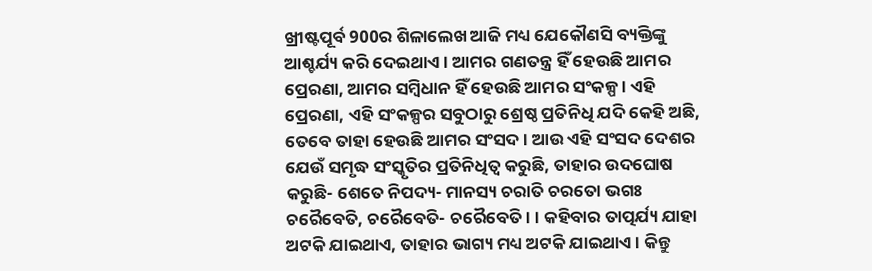ଖ୍ରୀଷ୍ଟପୂର୍ବ 900ର ଶିଳାଲେଖ ଆଜି ମଧ୍ୟ ଯେକୌଣସି ବ୍ୟକ୍ତିଙ୍କୁ ଆଶ୍ଚର୍ଯ୍ୟ କରି ଦେଇଥାଏ । ଆମର ଗଣତନ୍ତ୍ର ହିଁ ହେଉଛି ଆମର ପ୍ରେରଣା, ଆମର ସମ୍ବିଧାନ ହିଁ ହେଉଛି ଆମର ସଂକଳ୍ପ । ଏହି ପ୍ରେରଣା, ଏହି ସଂକଳ୍ପର ସବୁଠାରୁ ଶ୍ରେଷ୍ଠ ପ୍ରତିନିଧି ଯଦି କେହି ଅଛି, ତେବେ ତାହା ହେଉଛି ଆମର ସଂସଦ । ଆଉ ଏହି ସଂସଦ ଦେଶର ଯେଉଁ ସମୃଦ୍ଧ ସଂସ୍କୃତିର ପ୍ରତିନିଧିତ୍ୱ କରୁଛି, ତାହାର ଉଦଘୋଷ କରୁଛି- ଶେତେ ନିପଦ୍ୟ- ମାନସ୍ୟ ଚରାତି ଚରତୋ ଭଗଃ ଚରୈବେତି, ଚରୈବେତି- ଚରୈବେତି। । କହିବାର ତାତ୍ପର୍ଯ୍ୟ ଯାହା ଅଟକି ଯାଇଥାଏ, ତାହାର ଭାଗ୍ୟ ମଧ୍ୟ ଅଟକି ଯାଇଥାଏ। କିନ୍ତୁ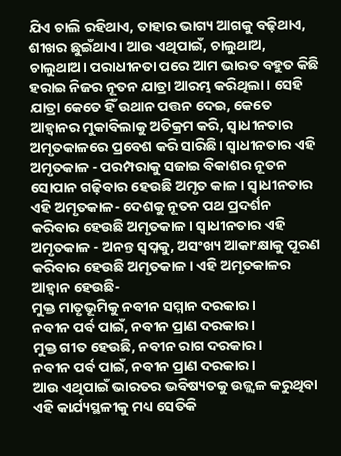ଯିଏ ଚାଲି ରହିଥାଏ, ତାହାର ଭାଗ୍ୟ ଆଗକୁ ବଢ଼ିଥାଏ, ଶୀଖର ଛୁଇଁଥାଏ। ଆଉ ଏଥିପାଇଁ, ଚାଲୁଥାଅ, ଚାଲୁଥାଅ। ପରାଧୀନତା ପରେ ଆମ ଭାରତ ବହୁତ କିଛି ହରାଇ ନିଜର ନୂତନ ଯାତ୍ରା ଆରମ୍ଭ କରିଥିଲା। ସେହି ଯାତ୍ରା କେତେ ହିଁ ଉଥାନ ପତ୍ତନ ଦେଇ, କେତେ ଆହ୍ୱାନର ମୁକାବିଲାକୁ ଅତିକ୍ରମ କରି, ସ୍ୱାଧୀନତାର ଅମୃତକାଳରେ ପ୍ରବେଶ କରି ସାରିଛି। ସ୍ୱାଧୀନତାର ଏହି ଅମୃତକାଳ - ପରମ୍ପରାକୁ ସଜାଇ ବିକାଶର ନୂତନ ସୋପାନ ଗଢ଼ିବାର ହେଉଛି ଅମୃତ କାଳ। ସ୍ୱାଧୀନତାର ଏହି ଅମୃତକାଳ- ଦେଶକୁ ନୂତନ ପଥ ପ୍ରଦର୍ଶନ କରିବାର ହେଉଛି ଅମୃତକାଳ। ସ୍ୱାଧୀନତାର ଏହି ଅମୃତକାଳ - ଅନନ୍ତ ସ୍ୱପ୍ନକୁ, ଅସଂଖ୍ୟ ଆକାଂକ୍ଷାକୁ ପୂରଣ କରିବାର ହେଉଛି ଅମୃତକାଳ। ଏହି ଅମୃତକାଳର ଆହ୍ୱାନ ହେଉଛି-
ମୁକ୍ତ ମାତୃଭୂମିକୁ ନବୀନ ସମ୍ମାନ ଦରକାର।
ନବୀନ ପର୍ବ ପାଇଁ, ନବୀନ ପ୍ରାଣ ଦରକାର।
ମୁକ୍ତ ଗୀତ ହେଉଛି, ନବୀନ ରାଗ ଦରକାର।
ନବୀନ ପର୍ବ ପାଇଁ, ନବୀନ ପ୍ରାଣ ଦରକାର।
ଆଉ ଏଥିପାଇଁ ଭାରତର ଭବିଷ୍ୟତକୁ ଉଜ୍ଜ୍ୱଳ କରୁଥିବା ଏହି କାର୍ଯ୍ୟସ୍ଥଳୀକୁ ମଧ୍ୟ ସେତିକି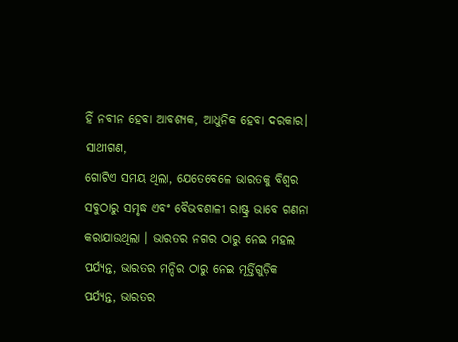ହିଁ ନବୀନ ହେବା ଆବଶ୍ୟକ, ଆଧୁନିକ ହେବା ଦରକାର।
ସାଥୀଗଣ,
ଗୋଟିଏ ସମୟ ଥିଲା, ଯେତେବେଳେ ଭାରତକୁ ବିଶ୍ୱର ସବୁଠାରୁ ସମୃଦ୍ଧ ଏବଂ ବୈଭବଶାଳୀ ରାଷ୍ଟ୍ର ଭାବେ ଗଣନା କରାଯାଉଥିଲା । ଭାରତର ନଗର ଠାରୁ ନେଇ ମହଲ ପର୍ଯ୍ୟନ୍ତ, ଭାରତର ମନ୍ଦିର ଠାରୁ ନେଇ ମୂର୍ତ୍ତିଗୁଡ଼ିକ ପର୍ଯ୍ୟନ୍ତ, ଭାରତର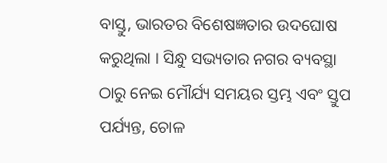ବାସ୍ତୁ, ଭାରତର ବିଶେଷଜ୍ଞତାର ଉଦଘୋଷ କରୁଥିଲା । ସିନ୍ଧୁ ସଭ୍ୟତାର ନଗର ବ୍ୟବସ୍ଥା ଠାରୁ ନେଇ ମୌର୍ଯ୍ୟ ସମୟର ସ୍ତମ୍ଭ ଏବଂ ସ୍ତୁପ ପର୍ଯ୍ୟନ୍ତ, ଚୋଳ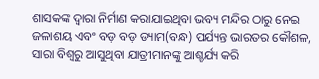ଶାସକଙ୍କ ଦ୍ୱାରା ନିର୍ମାଣ କରାଯାଇଥିବା ଭବ୍ୟ ମନ୍ଦିର ଠାରୁ ନେଇ ଜଳାଶୟ ଏବଂ ବଡ଼ ବଡ଼ ଡ୍ୟାମ(ବନ୍ଧ) ପର୍ଯ୍ୟନ୍ତ ଭାରତର କୌଶଳ, ସାରା ବିଶ୍ୱରୁ ଆସୁଥିବା ଯାତ୍ରୀମାନଙ୍କୁ ଆଶ୍ଚର୍ଯ୍ୟ କରି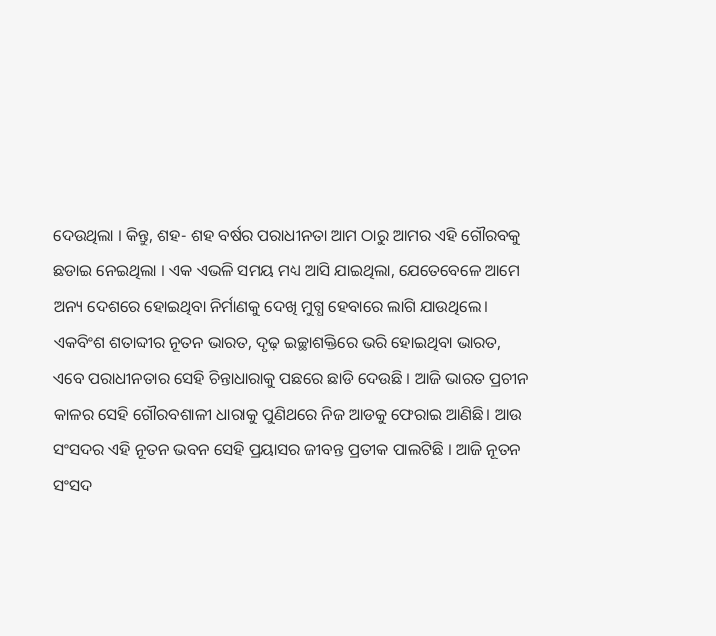ଦେଉଥିଲା । କିନ୍ତୁ, ଶହ- ଶହ ବର୍ଷର ପରାଧୀନତା ଆମ ଠାରୁ ଆମର ଏହି ଗୌରବକୁ ଛଡାଇ ନେଇଥିଲା । ଏକ ଏଭଳି ସମୟ ମଧ୍ୟ ଆସି ଯାଇଥିଲା, ଯେତେବେଳେ ଆମେ ଅନ୍ୟ ଦେଶରେ ହୋଇଥିବା ନିର୍ମାଣକୁ ଦେଖି ମୁଗ୍ଧ ହେବାରେ ଲାଗି ଯାଉଥିଲେ। ଏକବିଂଶ ଶତାବ୍ଦୀର ନୂତନ ଭାରତ, ଦୃଢ଼ ଇଚ୍ଛାଶକ୍ତିରେ ଭରି ହୋଇଥିବା ଭାରତ, ଏବେ ପରାଧୀନତାର ସେହି ଚିନ୍ତାଧାରାକୁ ପଛରେ ଛାଡି ଦେଉଛି । ଆଜି ଭାରତ ପ୍ରଚୀନ କାଳର ସେହି ଗୌରବଶାଳୀ ଧାରାକୁ ପୁଣିଥରେ ନିଜ ଆଡକୁ ଫେରାଇ ଆଣିଛି। ଆଉ ସଂସଦର ଏହି ନୂତନ ଭବନ ସେହି ପ୍ରୟାସର ଜୀବନ୍ତ ପ୍ରତୀକ ପାଲଟିଛି । ଆଜି ନୂତନ ସଂସଦ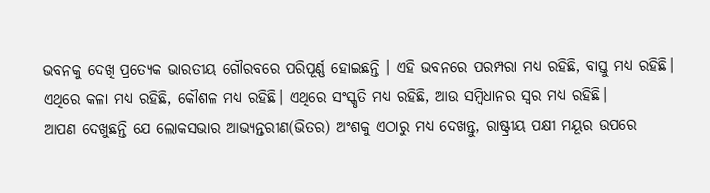ଭବନକୁ ଦେଖି ପ୍ରତ୍ୟେକ ଭାରତୀୟ ଗୌରବରେ ପରିପୂର୍ଣ୍ଣ ହୋଇଛନ୍ତି । ଏହି ଭବନରେ ପରମ୍ପରା ମଧ୍ୟ ରହିଛି, ବାସ୍ତୁ ମଧ୍ୟ ରହିଛି। ଏଥିରେ କଳା ମଧ୍ୟ ରହିଛି, କୌଶଳ ମଧ୍ୟ ରହିଛି। ଏଥିରେ ସଂସ୍କୃତି ମଧ୍ୟ ରହିଛି, ଆଉ ସମ୍ବିଧାନର ସ୍ୱର ମଧ୍ୟ ରହିଛି।
ଆପଣ ଦେଖୁଛନ୍ତି ଯେ ଲୋକସଭାର ଆଭ୍ୟନ୍ତରୀଣ(ଭିତର) ଅଂଶକୁ ଏଠାରୁ ମଧ୍ୟ ଦେଖନ୍ତୁ, ରାଷ୍ଟ୍ରୀୟ ପକ୍ଷୀ ମୟୂର ଉପରେ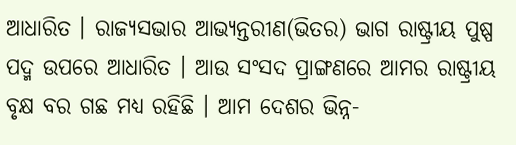ଆଧାରିତ । ରାଜ୍ୟସଭାର ଆଭ୍ୟନ୍ତରୀଣ(ଭିତର) ଭାଗ ରାଷ୍ଟ୍ରୀୟ ପୁଷ୍ପ ପଦ୍ମ ଉପରେ ଆଧାରିତ । ଆଉ ସଂସଦ ପ୍ରାଙ୍ଗଣରେ ଆମର ରାଷ୍ଟ୍ରୀୟ ବୃକ୍ଷ ବର ଗଛ ମଧ୍ୟ ରହିଛି । ଆମ ଦେଶର ଭିନ୍ନ-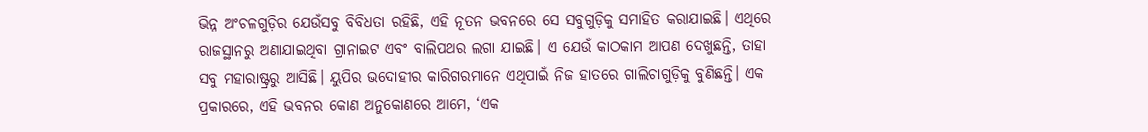ଭିନ୍ନ ଅଂଚଳଗୁଡ଼ିର ଯେଉଁସବୁ ବିବିଧତା ରହିଛି, ଏହି ନୂତନ ଭବନରେ ସେ ସବୁଗୁଡ଼ିକୁ ସମାହିତ କରାଯାଇଛି। ଏଥିରେ ରାଜସ୍ଥାନରୁ ଅଣାଯାଇଥିବା ଗ୍ରାନାଇଟ ଏବଂ ବାଲିପଥର ଲଗା ଯାଇଛି। ଏ ଯେଉଁ କାଠକାମ ଆପଣ ଦେଖୁଛନ୍ତି, ତାହା ସବୁ ମହାରାଷ୍ଟ୍ରରୁ ଆସିଛି। ୟୁପିର ଭଦୋହୀର କାରିଗରମାନେ ଏଥିପାଇଁ ନିଜ ହାତରେ ଗାଲିଚାଗୁଡ଼ିକୁ ବୁଣିଛନ୍ତି। ଏକ ପ୍ରକାରରେ, ଏହି ଭବନର କୋଣ ଅନୁକୋଣରେ ଆମେ, ‘ଏକ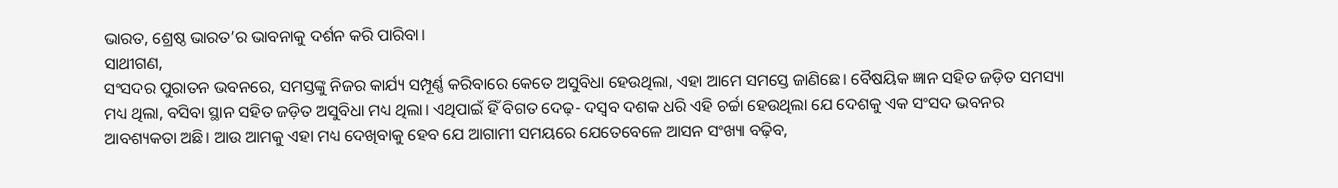ଭାରତ, ଶ୍ରେଷ୍ଠ ଭାରତ’ର ଭାବନାକୁ ଦର୍ଶନ କରି ପାରିବା।
ସାଥୀଗଣ,
ସଂସଦର ପୁରାତନ ଭବନରେ, ସମସ୍ତଙ୍କୁ ନିଜର କାର୍ଯ୍ୟ ସମ୍ପୂର୍ଣ୍ଣ କରିବାରେ କେତେ ଅସୁବିଧା ହେଉଥିଲା, ଏହା ଆମେ ସମସ୍ତେ ଜାଣିଛେ। ବୈଷୟିକ ଜ୍ଞାନ ସହିତ ଜଡ଼ିତ ସମସ୍ୟା ମଧ୍ୟ ଥିଲା, ବସିବା ସ୍ଥାନ ସହିତ ଜଡ଼ିତ ଅସୁବିଧା ମଧ୍ୟ ଥିଲା। ଏଥିପାଇଁ ହିଁ ବିଗତ ଦେଢ଼- ଦସ୍ୱବ ଦଶକ ଧରି ଏହି ଚର୍ଚ୍ଚା ହେଉଥିଲା ଯେ ଦେଶକୁ ଏକ ସଂସଦ ଭବନର ଆବଶ୍ୟକତା ଅଛି। ଆଉ ଆମକୁ ଏହା ମଧ୍ୟ ଦେଖିବାକୁ ହେବ ଯେ ଆଗାମୀ ସମୟରେ ଯେତେବେଳେ ଆସନ ସଂଖ୍ୟା ବଢ଼ିବ,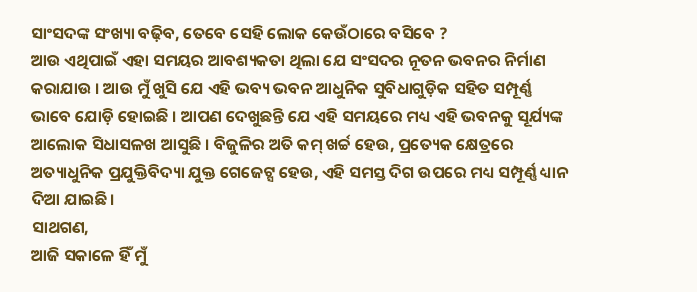ସାଂସଦଙ୍କ ସଂଖ୍ୟା ବଢ଼ିବ, ତେବେ ସେହି ଲୋକ କେଉଁଠାରେ ବସିବେ ?
ଆଉ ଏଥିପାଇଁ ଏହା ସମୟର ଆବଶ୍ୟକତା ଥିଲା ଯେ ସଂସଦର ନୂତନ ଭବନର ନିର୍ମାଣ କରାଯାଉ । ଆଉ ମୁଁ ଖୁସି ଯେ ଏହି ଭବ୍ୟ ଭବନ ଆଧୁନିକ ସୁବିଧାଗୁଡ଼ିକ ସହିତ ସମ୍ପୂର୍ଣ୍ଣ ଭାବେ ଯୋଡ଼ି ହୋଇଛି । ଆପଣ ଦେଖୁଛନ୍ତି ଯେ ଏହି ସମୟରେ ମଧ୍ୟ ଏହି ଭବନକୁ ସୂର୍ଯ୍ୟଙ୍କ ଆଲୋକ ସିଧାସଳଖ ଆସୁଛି । ବିଜୁଳିର ଅତି କମ୍ ଖର୍ଚ୍ଚ ହେଉ, ପ୍ରତ୍ୟେକ କ୍ଷେତ୍ରରେ ଅତ୍ୟାଧୁନିକ ପ୍ରଯୁକ୍ତିବିଦ୍ୟା ଯୁକ୍ତ ଗେଜେଟ୍ସ ହେଉ, ଏହି ସମସ୍ତ ଦିଗ ଉପରେ ମଧ୍ୟ ସମ୍ପୂର୍ଣ୍ଣ ଧ୍ୟାନ ଦିଆ ଯାଇଛି।
ସାଥଗଣ,
ଆଜି ସକାଳେ ହିଁ ମୁଁ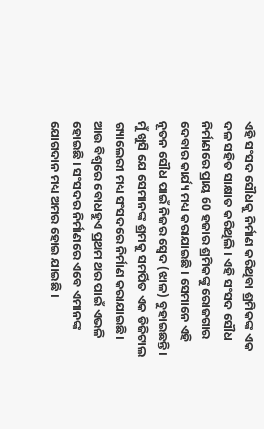ଏହି ସଂସଦ ସୌଧକୁ ନିର୍ମାଣ କରିଥିବା ଶ୍ରମିକଙ୍କ ଏକ ଦଳ ସହିତ ସାକ୍ଷାତ କରିଥିଲି । ଏହି ସଂସଦ ସୌଧ ନିର୍ମାଣରେ ପ୍ରାୟ 60 ହଜାର ଶ୍ରମିକଙ୍କୁ ରୋଜଗାର ଦେବାର କାର୍ଯ୍ୟ ମଧ୍ୟ କରାଯାଇଛି । ସେମାନେ ଏହି ନୂତନ ସୌଧ ପାଇଁ ନିଜର ସ୍ବେଦ (ଝାଳ) ବୁହାଇଛନ୍ତି। ମୁଁ ଖୁସି ଯେ ସେମାନଙ୍କ ଶ୍ରମକୁ ସମର୍ପିତ ଏକ ଡିଜିଟାଲ ଗ୍ୟାଲେରୀ ମଧ୍ୟ ସଂସଦରେ ନିର୍ମାଣ କରାଯାଇଛି। ଆଉ ବିଶ୍ୱରେ ବୋଧହୁଏ ପ୍ରଥମ ଥର ପାଇଁ ଏଭଳି ହୋଇଛି । ସଂସଦର ନିର୍ମାଣରେ ଏବେ ଏମାନଙ୍କ ଯୋଗଦାନ ମଧ୍ୟ ଅମର ହୋଇ ଯାଇଛି ।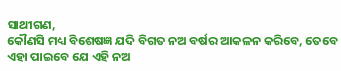ସାଥୀଗଣ,
କୌଣସି ମଧ୍ୟ ବିଶେଷଜ୍ଞ ଯଦି ବିଗତ ନଅ ବର୍ଷର ଆକଳନ କରିବେ, ତେବେ ଏହା ପାଇବେ ଯେ ଏହି ନଅ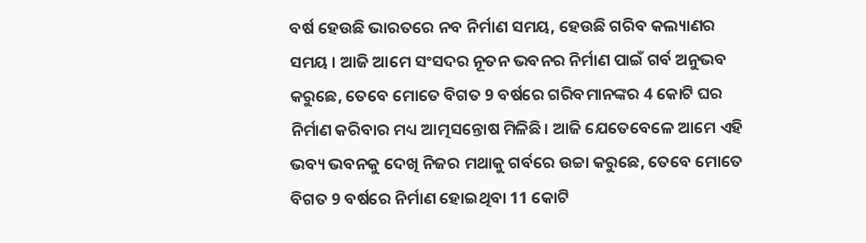ବର୍ଷ ହେଉଛି ଭାରତରେ ନବ ନିର୍ମାଣ ସମୟ, ହେଉଛି ଗରିବ କଲ୍ୟାଣର ସମୟ । ଆଜି ଆମେ ସଂସଦର ନୂତନ ଭବନର ନିର୍ମାଣ ପାଇଁ ଗର୍ବ ଅନୁଭବ କରୁଛେ, ତେବେ ମୋତେ ବିଗତ 9 ବର୍ଷରେ ଗରିବମାନଙ୍କର 4 କୋଟି ଘର ନିର୍ମାଣ କରିବାର ମଧ୍ୟ ଆତ୍ମସନ୍ତୋଷ ମିଳିଛି। ଆଜି ଯେତେବେଳେ ଆମେ ଏହି ଭବ୍ୟ ଭବନକୁ ଦେଖି ନିଜର ମଥାକୁ ଗର୍ବରେ ଉଚ୍ଚା କରୁଛେ, ତେବେ ମୋତେ ବିଗତ 9 ବର୍ଷରେ ନିର୍ମାଣ ହୋଇଥିବା 11 କୋଟି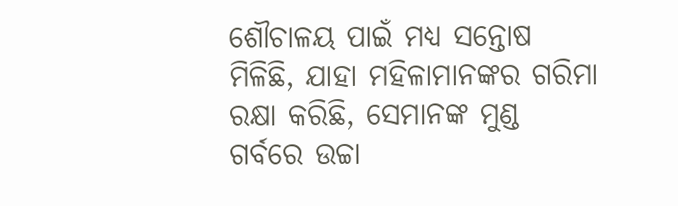ଶୌଚାଳୟ ପାଇଁ ମଧ୍ୟ ସନ୍ତୋଷ ମିଳିଛି, ଯାହା ମହିଳାମାନଙ୍କର ଗରିମା ରକ୍ଷା କରିଛି, ସେମାନଙ୍କ ମୁଣ୍ଡ ଗର୍ବରେ ଉଚ୍ଚା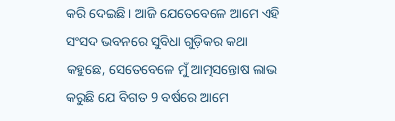କରି ଦେଇଛି। ଆଜି ଯେତେବେଳେ ଆମେ ଏହି ସଂସଦ ଭବନରେ ସୁବିଧା ଗୁଡ଼ିକର କଥା କହୁଛେ, ସେତେବେଳେ ମୁଁ ଆତ୍ମସନ୍ତୋଷ ଲାଭ କରୁଛି ଯେ ବିଗତ 9 ବର୍ଷରେ ଆମେ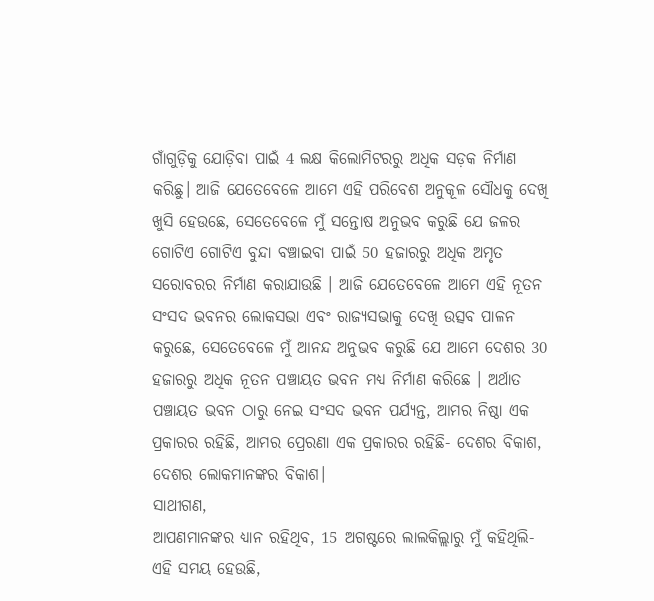ଗାଁଗୁଡ଼ିକୁ ଯୋଡ଼ିବା ପାଇଁ 4 ଲକ୍ଷ କିଲୋମିଟରରୁ ଅଧିକ ସଡ଼କ ନିର୍ମାଣ କରିଛୁ। ଆଜି ଯେତେବେଳେ ଆମେ ଏହି ପରିବେଶ ଅନୁକୂଳ ସୌଧକୁ ଦେଖି ଖୁସି ହେଉଛେ, ସେତେବେଳେ ମୁଁ ସନ୍ତୋଷ ଅନୁଭବ କରୁଛି ଯେ ଜଳର ଗୋଟିଏ ଗୋଟିଏ ବୁନ୍ଦା ବଞ୍ଚାଇବା ପାଇଁ 50 ହଜାରରୁ ଅଧିକ ଅମୃତ ସରୋବରର ନିର୍ମାଣ କରାଯାଉଛି । ଆଜି ଯେତେବେଳେ ଆମେ ଏହି ନୂତନ ସଂସଦ ଭବନର ଲୋକସଭା ଏବଂ ରାଜ୍ୟସଭାକୁ ଦେଖି ଉତ୍ସବ ପାଳନ କରୁଛେ, ସେତେବେଳେ ମୁଁ ଆନନ୍ଦ ଅନୁଭବ କରୁଛି ଯେ ଆମେ ଦେଶର 30 ହଜାରରୁ ଅଧିକ ନୂତନ ପଞ୍ଚାୟତ ଭବନ ମଧ୍ୟ ନିର୍ମାଣ କରିଛେ । ଅର୍ଥାତ ପଞ୍ଚାୟତ ଭବନ ଠାରୁ ନେଇ ସଂସଦ ଭବନ ପର୍ଯ୍ୟନ୍ତ, ଆମର ନିଷ୍ଠା ଏକ ପ୍ରକାରର ରହିଛି, ଆମର ପ୍ରେରଣା ଏକ ପ୍ରକାରର ରହିଛି- ଦେଶର ବିକାଶ, ଦେଶର ଲୋକମାନଙ୍କର ବିକାଶ।
ସାଥୀଗଣ,
ଆପଣମାନଙ୍କର ଧ୍ୟାନ ରହିଥିବ, 15 ଅଗଷ୍ଟରେ ଲାଲକିଲ୍ଲାରୁ ମୁଁ କହିଥିଲି- ଏହି ସମୟ ହେଉଛି,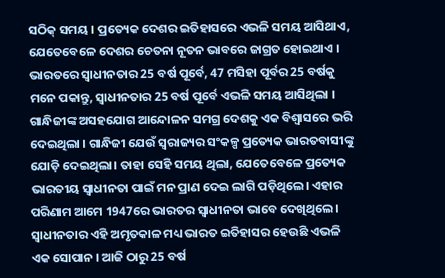ସଠିକ୍ ସମୟ । ପ୍ରତ୍ୟେକ ଦେଶର ଇତିହାସରେ ଏଭଳି ସମୟ ଆସିଥାଏ, ଯେତେବେଳେ ଦେଶର ଚେତନା ନୂତନ ଭାବରେ ଜାଗ୍ରତ ହୋଇଥାଏ । ଭାରତରେ ସ୍ୱାଧୀନତାର 25 ବର୍ଷ ପୂର୍ବେ, 47 ମସିହା ପୂର୍ବର 25 ବର୍ଷକୁ ମନେ ପକାନ୍ତୁ, ସ୍ୱାଧୀନତାର 25 ବର୍ଷ ପୂର୍ବେ ଏଭଳି ସମୟ ଆସିଥିଲା । ଗାନ୍ଧିଜୀଙ୍କ ଅସହଯୋଗ ଆନ୍ଦୋଳନ ସମଗ୍ର ଦେଶକୁ ଏକ ବିଶ୍ୱାସରେ ଭରି ଦେଇଥିଲା । ଗାନ୍ଧିଜୀ ଯେଉଁ ସ୍ୱରାଜ୍ୟର ସଂକଳ୍ପ ପ୍ରତ୍ୟେକ ଭାରତବାସୀଙ୍କୁ ଯୋଡ଼ି ଦେଇଥିଲା। ତାହା ସେହି ସମୟ ଥିଲା, ଯେତେବେଳେ ପ୍ରତ୍ୟେକ ଭାରତୀୟ ସ୍ୱାଧୀନତା ପାଇଁ ମନ ପ୍ରାଣ ଦେଇ ଲାଗି ପଡ଼ିଥିଲେ। ଏହାର ପରିଣାମ ଆମେ 1947ରେ ଭାରତର ସ୍ୱାଧୀନତା ଭାବେ ଦେଖିଥିଲେ । ସ୍ୱାଧୀନତାର ଏହି ଅମୃତକାଳ ମଧ୍ୟ ଭାରତ ଇତିହାସର ହେଉଛି ଏଭଳି ଏକ ସୋପାନ । ଆଜି ଠାରୁ 25 ବର୍ଷ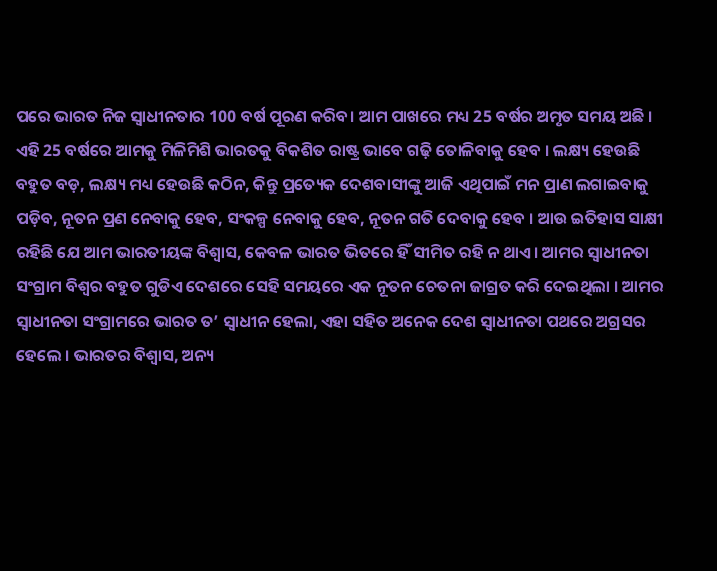ପରେ ଭାରତ ନିଜ ସ୍ୱାଧୀନତାର 100 ବର୍ଷ ପୂରଣ କରିବ। ଆମ ପାଖରେ ମଧ୍ୟ 25 ବର୍ଷର ଅମୃତ ସମୟ ଅଛି । ଏହି 25 ବର୍ଷରେ ଆମକୁ ମିଳିମିଶି ଭାରତକୁ ବିକଶିତ ରାଷ୍ଟ୍ର ଭାବେ ଗଢ଼ି ତୋଳିବାକୁ ହେବ । ଲକ୍ଷ୍ୟ ହେଉଛି ବହୁତ ବଡ଼, ଲକ୍ଷ୍ୟ ମଧ୍ୟ ହେଉଛି କଠିନ, କିନ୍ତୁ ପ୍ରତ୍ୟେକ ଦେଶବାସୀଙ୍କୁ ଆଜି ଏଥିପାଇଁ ମନ ପ୍ରାଣ ଲଗାଇବାକୁ ପଡ଼ିବ, ନୂତନ ପ୍ରଣ ନେବାକୁ ହେବ, ସଂକଳ୍ପ ନେବାକୁ ହେବ, ନୂତନ ଗତି ଦେବାକୁ ହେବ । ଆଉ ଇତିହାସ ସାକ୍ଷୀ ରହିଛି ଯେ ଆମ ଭାରତୀୟଙ୍କ ବିଶ୍ୱାସ, କେବଳ ଭାରତ ଭିତରେ ହିଁ ସୀମିତ ରହି ନ ଥାଏ। ଆମର ସ୍ୱାଧୀନତା ସଂଗ୍ରାମ ବିଶ୍ୱର ବହୁତ ଗୁଡିଏ ଦେଶରେ ସେହି ସମୟରେ ଏକ ନୂତନ ଚେତନା ଜାଗ୍ରତ କରି ଦେଇଥିଲା । ଆମର ସ୍ୱାଧୀନତା ସଂଗ୍ରାମରେ ଭାରତ ତ’ ସ୍ୱାଧୀନ ହେଲା, ଏହା ସହିତ ଅନେକ ଦେଶ ସ୍ୱାଧୀନତା ପଥରେ ଅଗ୍ରସର ହେଲେ । ଭାରତର ବିଶ୍ୱାସ, ଅନ୍ୟ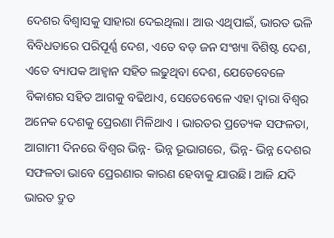ଦେଶର ବିଶ୍ୱାସକୁ ସାହାରା ଦେଇଥିଲା। ଆଉ ଏଥିପାଇଁ, ଭାରତ ଭଳି ବିବିଧତାରେ ପରିପୂର୍ଣ୍ଣ ଦେଶ, ଏତେ ବଡ଼ ଜନ ସଂଖ୍ୟା ବିଶିଷ୍ଟ ଦେଶ, ଏତେ ବ୍ୟାପକ ଆହ୍ୱାନ ସହିତ ଲଢୁଥିବା ଦେଶ, ଯେତେବେଳେ ବିକାଶର ସହିତ ଆଗକୁ ବଢିଥାଏ, ସେତେବେଳେ ଏହା ଦ୍ୱାରା ବିଶ୍ୱର ଅନେକ ଦେଶକୁ ପ୍ରେରଣା ମିଳିଥାଏ । ଭାରତର ପ୍ରତ୍ୟେକ ସଫଳତା, ଆଗାମୀ ଦିନରେ ବିଶ୍ୱର ଭିନ୍ନ- ଭିନ୍ନ ଭୂଭାଗରେ, ଭିନ୍ନ- ଭିନ୍ନ ଦେଶର ସଫଳତା ଭାବେ ପ୍ରେରଣାର କାରଣ ହେବାକୁ ଯାଉଛି। ଆଜି ଯଦି ଭାରତ ଦ୍ରୁତ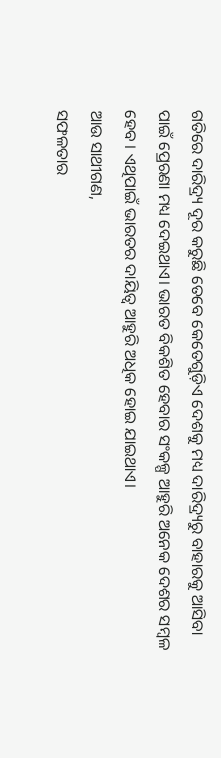ଗତିରେ ଦାରିଦ୍ର୍ୟ ଦୂର କରୁଛି ତେବେ କେତେଗୁଡ଼ିଏ ଦେଶକୁ ମଧ୍ୟ ଦାରିଦ୍ର୍ୟରୁ ବାହାରକୁ ଆସିବା ପାଇଁ ପ୍ରେରଣା ମଧ୍ୟ ଦେଇଥାଏ। ଭାରତ ବିକଶିତ ହେବାର ସଂକଳ୍ପ ଆହୁରି ଅନେକ ଦେଶର ସମ୍ବଳ ହେବ । ଏଥିପାଇଁ ଭାରତର ଦାୟିତ୍ୱ ଆହୁରି ଅଧିକ ହୋଇ ଯାଇଥାଏ।
ଆଉ ସାଥୀଗଣ,
ସଫଳତାର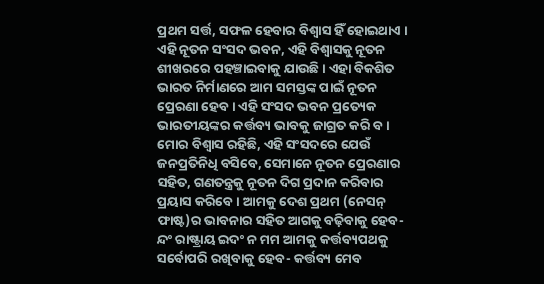ପ୍ରଥମ ସର୍ତ୍ତ, ସଫଳ ହେବାର ବିଶ୍ୱାସ ହିଁ ହୋଇଥାଏ । ଏହି ନୂତନ ସଂସଦ ଭବନ, ଏହି ବିଶ୍ୱାସକୁ ନୂତନ ଶୀଖରରେ ପହଞ୍ଚାଇବାକୁ ଯାଉଛି । ଏହା ବିକଶିତ ଭାରତ ନିର୍ମାଣରେ ଆମ ସମସ୍ତଙ୍କ ପାଇଁ ନୂତନ ପ୍ରେରଣା ହେବ । ଏହି ସଂସଦ ଭବନ ପ୍ରତ୍ୟେକ ଭାରତୀୟଙ୍କର କର୍ତ୍ତବ୍ୟ ଭାବକୁ ଜାଗ୍ରତ କରି ବ। ମୋର ବିଶ୍ୱାସ ରହିଛି, ଏହି ସଂସଦରେ ଯେଉଁ ଜନପ୍ରତିନିଧି ବସିବେ, ସେମାନେ ନୂତନ ପ୍ରେରଣାର ସହିତ, ଗଣତନ୍ତ୍ରକୁ ନୂତନ ଦିଗ ପ୍ରଦାନ କରିବାର ପ୍ରୟାସ କରିବେ । ଆମକୁ ଦେଶ ପ୍ରଥମ (ନେସନ୍ ଫାଷ୍ଟ)ର ଭାବନାର ସହିତ ଆଗକୁ ବଢ଼ିବାକୁ ହେବ-ନ୍ଦଂ ରାଷ୍ଟ୍ରାୟ ଇଦଂ ନ ମମ ଆମକୁ କର୍ତ୍ତବ୍ୟପଥକୁ ସର୍ବୋପରି ରଖିବାକୁ ହେବ- କର୍ତ୍ତବ୍ୟ ମେବ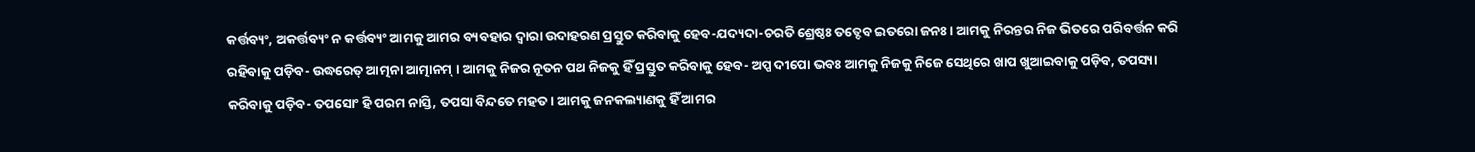କର୍ତ୍ତବ୍ୟଂ, ଅକର୍ତ୍ତବ୍ୟଂ ନ କର୍ତ୍ତବ୍ୟଂ ଆମକୁ ଆମର ବ୍ୟବହାର ଦ୍ୱାରା ଉଦାହରଣ ପ୍ରସ୍ତୁତ କରିବାକୁ ହେବ-ଯଦ୍ୟଦା-ଚରତି ଶ୍ରେଷ୍ଠଃ ତତ୍ଦେବ ଇତରୋ ଜନଃ। ଆମକୁ ନିରନ୍ତର ନିଜ ଭିତରେ ପରିବର୍ତ୍ତନ କରି ରହିବାକୁ ପଡ଼ିବ- ଉଦ୍ଧରେତ୍ ଆତ୍ମନା ଆତ୍ମାନମ୍ । ଆମକୁ ନିଜର ନୂତନ ପଥ ନିଜକୁ ହିଁ ପ୍ରସ୍ତୁତ କରିବାକୁ ହେବ- ଅପ୍ପ ଦୀପୋ ଭବଃ ଆମକୁ ନିଜକୁ ନିଜେ ସେଥିରେ ଖାପ ଖୁଆଇବାକୁ ପଡ଼ିବ, ତପସ୍ୟା କରିବାକୁ ପଡ଼ିବ- ତପସୋଂ ହି ପରମ ନାସ୍ତି, ତପସା ବିନ୍ଦତେ ମହତ। ଆମକୁ ଜନକଲ୍ୟାଣକୁ ହିଁ ଆମର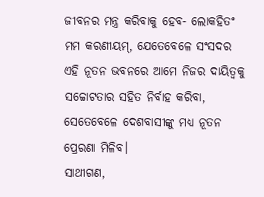ଜୀବନର ମନ୍ତ୍ର କରିବାକୁ ହେବ- ଲୋକହିତଂ ମମ କରଣୀୟମ୍, ଯେତେବେଳେ ସଂସଦର ଏହି ନୂତନ ଭବନରେ ଆମେ ନିଜର ଦାୟିତ୍ୱକୁ ସଚ୍ଚୋଟତାର ସହିତ ନିର୍ବାହ କରିବା, ସେତେବେଳେ ଦେଶବାସୀଙ୍କୁ ମଧ୍ୟ ନୂତନ ପ୍ରେରଣା ମିଳିବ।
ସାଥୀଗଣ,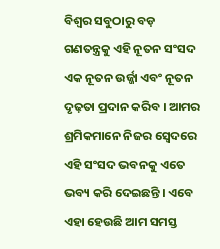ବିଶ୍ୱର ସବୁଠାରୁ ବଡ଼ ଗଣତନ୍ତ୍ରକୁ ଏହି ନୂତନ ସଂସଦ ଏକ ନୂତନ ଉର୍ଜ୍ଜା ଏବଂ ନୂତନ ଦୃଢ଼ତା ପ୍ରଦାନ କରିବ । ଆମର ଶ୍ରମିକମାନେ ନିଜର ସ୍ବେଦରେ ଏହି ସଂସଦ ଭବନକୁ ଏତେ ଭବ୍ୟ କରି ଦେଇଛନ୍ତି । ଏବେ ଏହା ହେଉଛି ଆମ ସମସ୍ତ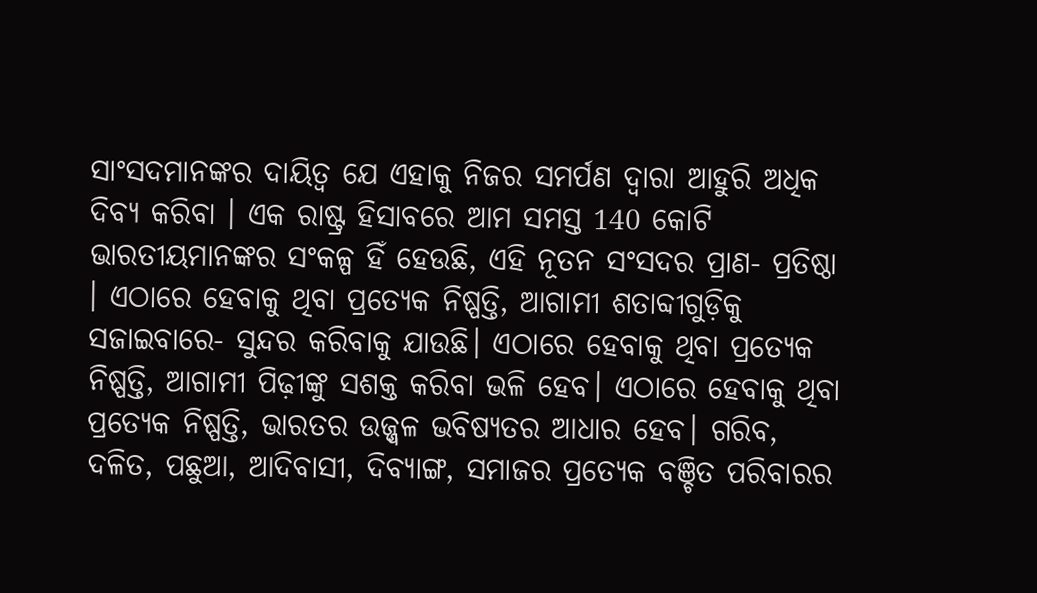ସାଂସଦମାନଙ୍କର ଦାୟିତ୍ୱ ଯେ ଏହାକୁ ନିଜର ସମର୍ପଣ ଦ୍ୱାରା ଆହୁରି ଅଧିକ ଦିବ୍ୟ କରିବା । ଏକ ରାଷ୍ଟ୍ର ହିସାବରେ ଆମ ସମସ୍ତ 140 କୋଟି ଭାରତୀୟମାନଙ୍କର ସଂକଳ୍ପ ହିଁ ହେଉଛି, ଏହି ନୂତନ ସଂସଦର ପ୍ରାଣ- ପ୍ରତିଷ୍ଠା । ଏଠାରେ ହେବାକୁ ଥିବା ପ୍ରତ୍ୟେକ ନିଷ୍ପତ୍ତି, ଆଗାମୀ ଶତାବ୍ଦୀଗୁଡ଼ିକୁ ସଜାଇବାରେ- ସୁନ୍ଦର କରିବାକୁ ଯାଉଛି। ଏଠାରେ ହେବାକୁ ଥିବା ପ୍ରତ୍ୟେକ ନିଷ୍ପତ୍ତି, ଆଗାମୀ ପିଢ଼ୀଙ୍କୁ ସଶକ୍ତ କରିବା ଭଳି ହେବ। ଏଠାରେ ହେବାକୁ ଥିବା ପ୍ରତ୍ୟେକ ନିଷ୍ପତ୍ତି, ଭାରତର ଉଜ୍ଜ୍ୱଳ ଭବିଷ୍ୟତର ଆଧାର ହେବ। ଗରିବ, ଦଳିତ, ପଛୁଆ, ଆଦିବାସୀ, ଦିବ୍ୟାଙ୍ଗ, ସମାଜର ପ୍ରତ୍ୟେକ ବଞ୍ଚିତ ପରିବାରର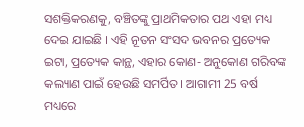ସଶକ୍ତିକରଣକୁ, ବଞ୍ଚିତଙ୍କୁ ପ୍ରାଥମିକତାର ପଥ ଏହା ମଧ୍ୟ ଦେଇ ଯାଇଛି । ଏହି ନୂତନ ସଂସଦ ଭବନର ପ୍ରତ୍ୟେକ ଇଟା, ପ୍ରତ୍ୟେକ କାନ୍ଥ, ଏହାର କୋଣ- ଅନୁକୋଣ ଗରିବଙ୍କ କଲ୍ୟାଣ ପାଇଁ ହେଉଛି ସମର୍ପିତ। ଆଗାମୀ 25 ବର୍ଷ ମଧ୍ୟରେ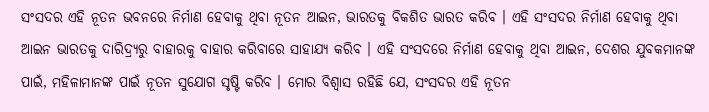ସଂସଦର ଏହି ନୂତନ ଭବନରେ ନିର୍ମାଣ ହେବାକୁ ଥିବା ନୂତନ ଆଇନ, ଭାରତକୁ ବିକଶିତ ଭାରତ କରିବ । ଏହି ସଂସଦର ନିର୍ମାଣ ହେବାକୁ ଥିବା ଆଇନ ଭାରତକୁ ଦାରିଦ୍ର୍ୟରୁ ବାହାରକୁ ବାହାର କରିବାରେ ସାହାଯ୍ୟ କରିବ । ଏହି ସଂସଦରେ ନିର୍ମାଣ ହେବାକୁ ଥିବା ଆଇନ, ଦେଶର ଯୁବକମାନଙ୍କ ପାଇଁ, ମହିଳାମାନଙ୍କ ପାଇଁ ନୂତନ ସୁଯୋଗ ସୃଷ୍ଟି କରିବ । ମୋର ବିଶ୍ୱାସ ରହିଛି ଯେ, ସଂସଦର ଏହି ନୂତନ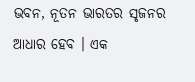ଭବନ, ନୂତନ ଭାରତର ସୃଜନର ଆଧାର ହେବ । ଏକ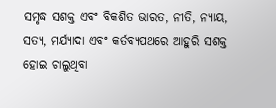ସମୃଦ୍ଧ ସଶକ୍ତ ଏବଂ ବିକଶିତ ଭାରତ, ନୀତି, ନ୍ୟାୟ, ସତ୍ୟ, ମର୍ଯ୍ୟାଦା ଏବଂ କର୍ତବ୍ୟପଥରେ ଆହୁରି ସଶକ୍ତ ହୋଇ ଚାଲୁଥିବା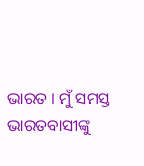ଭାରତ । ମୁଁ ସମସ୍ତ ଭାରତବାସୀଙ୍କୁ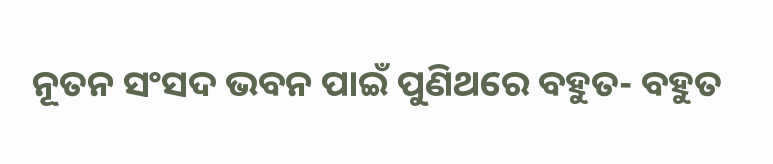ନୂତନ ସଂସଦ ଭବନ ପାଇଁ ପୁଣିଥରେ ବହୁତ- ବହୁତ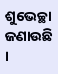ଶୁଭେଚ୍ଛା ଜଣାଉଛି ।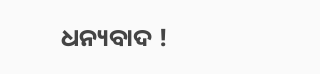ଧନ୍ୟବାଦ !